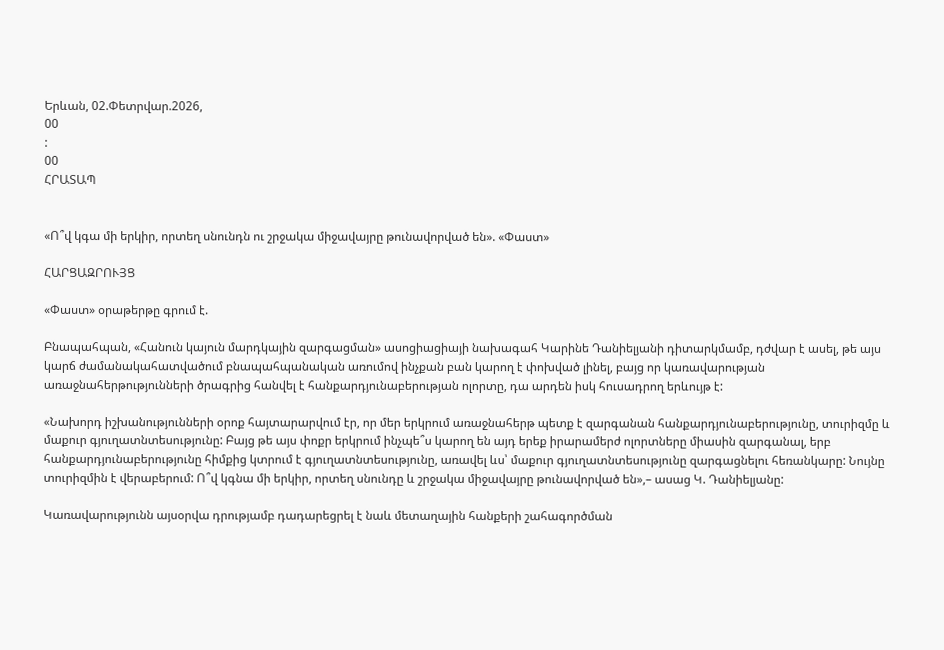Երևան, 02.Փետրվար.2026,
00
:
00
ՀՐԱՏԱՊ


«Ո՞վ կգա մի երկիր, որտեղ սնունդն ու շրջակա միջավայրը թունավորված են». «Փաստ»

ՀԱՐՑԱԶՐՈՒՅՑ

«Փաստ» օրաթերթը գրում է.

Բնապահպան, «Հանուն կայուն մարդկային զարգացման» ասոցիացիայի նախագահ Կարինե Դանիելյանի դիտարկմամբ, դժվար է ասել, թե այս կարճ ժամանակահատվածում բնապահպանական առումով ինչքան բան կարող է փոխված լինել, բայց որ կառավարության առաջնահերթությունների ծրագրից հանվել է հանքարդյունաբերության ոլորտը, դա արդեն իսկ հուսադրող երևույթ է:

«Նախորդ իշխանությունների օրոք հայտարարվում էր, որ մեր երկրում առաջնահերթ պետք է զարգանան հանքարդյունաբերությունը, տուրիզմը և մաքուր գյուղատնտեսությունը: Բայց թե այս փոքր երկրում ինչպե՞ս կարող են այդ երեք իրարամերժ ոլորտները միասին զարգանալ, երբ հանքարդյունաբերությունը հիմքից կտրում է գյուղատնտեսությունը, առավել ևս՝ մաքուր գյուղատնտեսությունը զարգացնելու հեռանկարը: Նույնը տուրիզմին է վերաբերում: Ո՞վ կգնա մի երկիր, որտեղ սնունդը և շրջակա միջավայրը թունավորված են»,– ասաց Կ. Դանիելյանը:

Կառավարությունն այսօրվա դրությամբ դադարեցրել է նաև մետաղային հանքերի շահագործման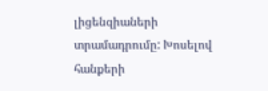լիցենզիաների տրամադրումը: Խոսելով հանքերի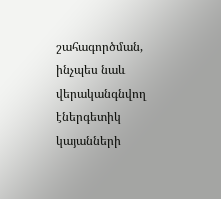շահագործման, ինչպես նաև վերականգնվող էներգետիկ կայանների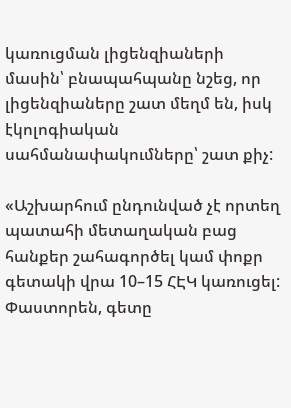կառուցման լիցենզիաների մասին՝ բնապահպանը նշեց, որ լիցենզիաները շատ մեղմ են, իսկ էկոլոգիական սահմանափակումները՝ շատ քիչ:

«Աշխարհում ընդունված չէ որտեղ պատահի մետաղական բաց հանքեր շահագործել կամ փոքր գետակի վրա 10–15 ՀԷԿ կառուցել: Փաստորեն, գետը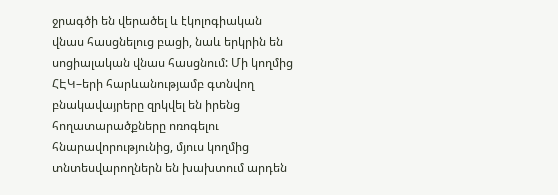ջրագծի են վերածել և էկոլոգիական վնաս հասցնելուց բացի, նաև երկրին են սոցիալական վնաս հասցնում: Մի կողմից ՀԷԿ–երի հարևանությամբ գտնվող բնակավայրերը զրկվել են իրենց հողատարածքները ոռոգելու հնարավորությունից, մյուս կողմից տնտեսվարողներն են խախտում արդեն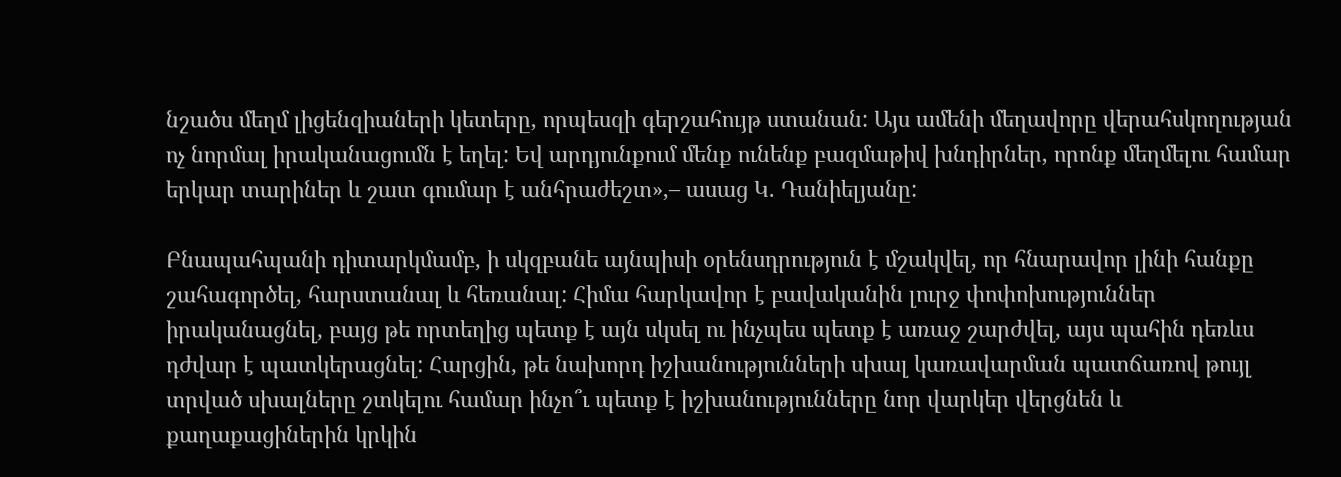նշածս մեղմ լիցենզիաների կետերը, որպեսզի գերշահույթ ստանան: Այս ամենի մեղավորը վերահսկողության ոչ նորմալ իրականացումն է եղել: Եվ արդյունքում մենք ունենք բազմաթիվ խնդիրներ, որոնք մեղմելու համար երկար տարիներ և շատ գումար է անհրաժեշտ»,– ասաց Կ. Դանիելյանը:

Բնապահպանի դիտարկմամբ, ի սկզբանե այնպիսի օրենսդրություն է մշակվել, որ հնարավոր լինի հանքը շահագործել, հարստանալ և հեռանալ: Հիմա հարկավոր է բավականին լուրջ փոփոխություններ իրականացնել, բայց թե որտեղից պետք է այն սկսել ու ինչպես պետք է առաջ շարժվել, այս պահին դեռևս դժվար է պատկերացնել: Հարցին, թե նախորդ իշխանությունների սխալ կառավարման պատճառով թույլ տրված սխալները շտկելու համար ինչո՞ւ պետք է իշխանությունները նոր վարկեր վերցնեն և քաղաքացիներին կրկին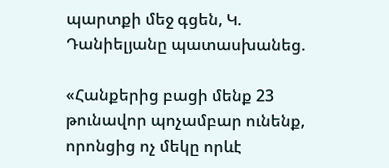պարտքի մեջ գցեն, Կ. Դանիելյանը պատասխանեց.

«Հանքերից բացի մենք 23 թունավոր պոչամբար ունենք, որոնցից ոչ մեկը որևէ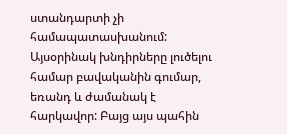ստանդարտի չի համապատասխանում: Այսօրինակ խնդիրները լուծելու համար բավականին գումար, եռանդ և ժամանակ է հարկավոր: Բայց այս պահին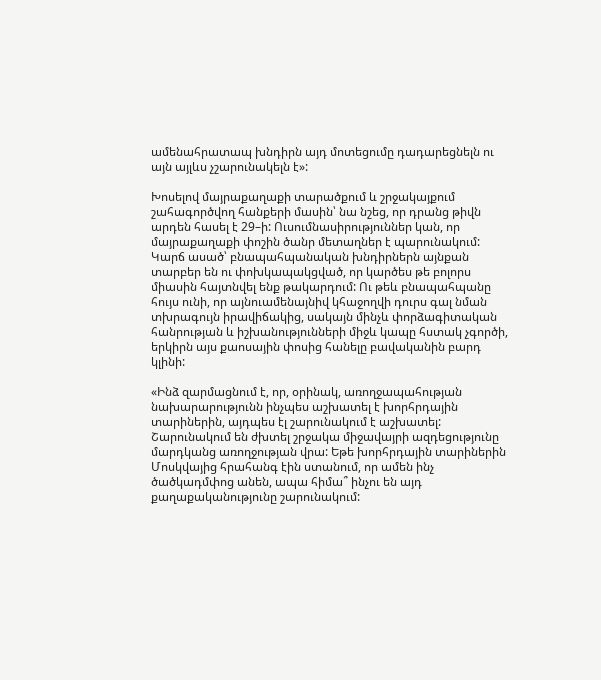ամենահրատապ խնդիրն այդ մոտեցումը դադարեցնելն ու այն այլևս չշարունակելն է»:

Խոսելով մայրաքաղաքի տարածքում և շրջակայքում շահագործվող հանքերի մասին՝ նա նշեց, որ դրանց թիվն արդեն հասել է 29–ի: Ուսումնասիրություններ կան, որ մայրաքաղաքի փոշին ծանր մետաղներ է պարունակում: Կարճ ասած՝ բնապահպանական խնդիրներն այնքան տարբեր են ու փոխկապակցված, որ կարծես թե բոլորս միասին հայտնվել ենք թակարդում: Ու թեև բնապահպանը հույս ունի, որ այնուամենայնիվ կհաջողվի դուրս գալ նման տխրագույն իրավիճակից, սակայն մինչև փորձագիտական հանրության և իշխանությունների միջև կապը հստակ չգործի, երկիրն այս քաոսային փոսից հանելը բավականին բարդ կլինի:

«Ինձ զարմացնում է, որ, օրինակ, առողջապահության նախարարությունն ինչպես աշխատել է խորհրդային տարիներին, այդպես էլ շարունակում է աշխատել: Շարունակում են ժխտել շրջակա միջավայրի ազդեցությունը մարդկանց առողջության վրա: Եթե խորհրդային տարիներին Մոսկվայից հրահանգ էին ստանում, որ ամեն ինչ ծածկադմփոց անեն, ապա հիմա՞ ինչու են այդ քաղաքականությունը շարունակում: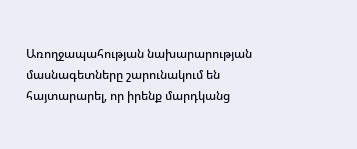Առողջապահության նախարարության մասնագետները շարունակում են հայտարարել, որ իրենք մարդկանց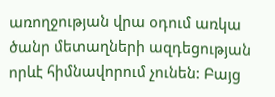առողջության վրա օդում առկա ծանր մետաղների ազդեցության որևէ հիմնավորում չունեն: Բայց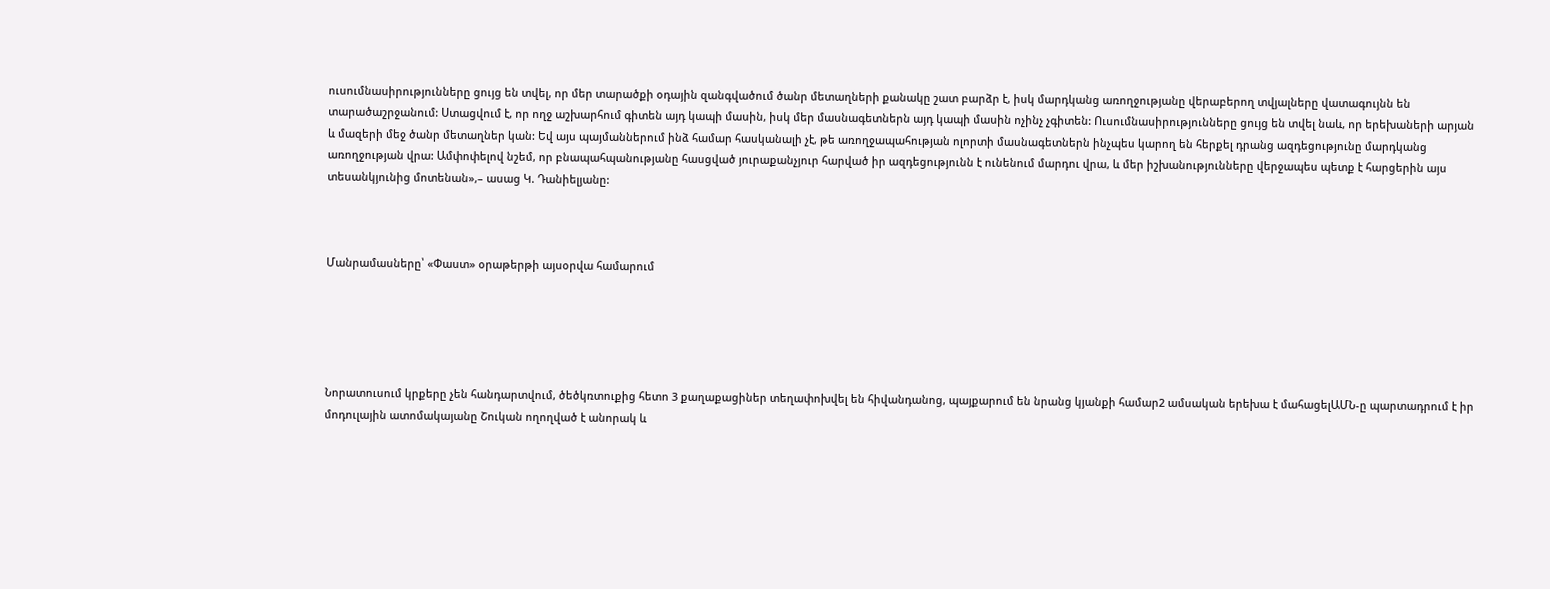ուսումնասիրությունները ցույց են տվել, որ մեր տարածքի օդային զանգվածում ծանր մետաղների քանակը շատ բարձր է, իսկ մարդկանց առողջությանը վերաբերող տվյալները վատագույնն են տարածաշրջանում: Ստացվում է, որ ողջ աշխարհում գիտեն այդ կապի մասին, իսկ մեր մասնագետներն այդ կապի մասին ոչինչ չգիտեն: Ուսումնասիրությունները ցույց են տվել նաև, որ երեխաների արյան և մազերի մեջ ծանր մետաղներ կան: Եվ այս պայմաններում ինձ համար հասկանալի չէ, թե առողջապահության ոլորտի մասնագետներն ինչպես կարող են հերքել դրանց ազդեցությունը մարդկանց առողջության վրա: Ամփոփելով նշեմ, որ բնապահպանությանը հասցված յուրաքանչյուր հարված իր ազդեցությունն է ունենում մարդու վրա, և մեր իշխանությունները վերջապես պետք է հարցերին այս տեսանկյունից մոտենան»,– ասաց Կ. Դանիելյանը:



Մանրամասները՝ «Փաստ» օրաթերթի այսօրվա համարում





Նորատուսում կրքերը չեն հանդարտվում, ծեծկռտուքից հետո 3 քաղաքացիներ տեղափոխվել են հիվանդանոց, պայքարում են նրանց կյանքի համար2 ամսական երեխա է մահացելԱՄՆ-ը պարտադրում է իր մոդուլային ատոմակայանը Շուկան ողողված է անորակ և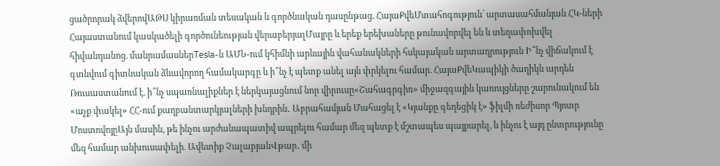ցածրորակ ձվերովԱԹՍ կիրառման տեսական և գործնական դասընթաց. ՀայաՔվեՄտահոգություն՝ արտասահմանյան ՀԿ-ների Հայաստանում կասկածելի գործունեության վերաբերյալՄայրը և երեք երեխաները թունավորվել են և տեղափոխվել հիվանդանոց. մանրամասներTesla-ն ԱՄՆ-ում կհիմնի արևային վահանակների հսկայական արտադրություն Ի՞նչ վիճակում է գտնվում գիտնական ձևավորող համակարգը և ի՞նչ է պետք անել այն փրկելու համար. ՀայաՔվեԿապիկի ծաղիկն արդեն Ռուսաստանում է. ի՞նչ սպառնալիքներ է ներկայացնում նոր վիրուսը«Շահագրգիռ» միջազգային կառույցները շարունակում են «աչք փակել» ՀՀ-ում քաղբանտարկյալների խնդրին․ Աբրահամյան Մահացել է «Կյանքը գեղեցիկ է» ֆիլմի ռեժիսոր Պյոտր ՄոստովոյըԱյն մասին, թե ինչու արժանապատիվ ապրելու համար մեզ պետք է մշտապես պայքարել, և ինչու է այդ ընտրությունը մեզ համար անխուսափելի. Ավետիք ՉալաբյանՎթար․ մի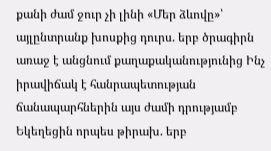քանի ժամ ջուր չի լինի «Մեր ձևովը»՝ այլընտրանք խոսքից դուրս. երբ ծրագիրն առաջ է անցնում քաղաքականությունից Ինչ իրավիճակ է հանրապետության ճանապարհներին այս ժամի դրությամբ Եկեղեցին որպես թիրախ. երբ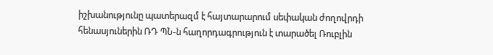իշխանությունը պատերազմ է հայտարարում սեփական ժողովրդի հենասյուներին ՌԴ ՊՆ-ն հաղորդագրություն է տարածել Ռուբլին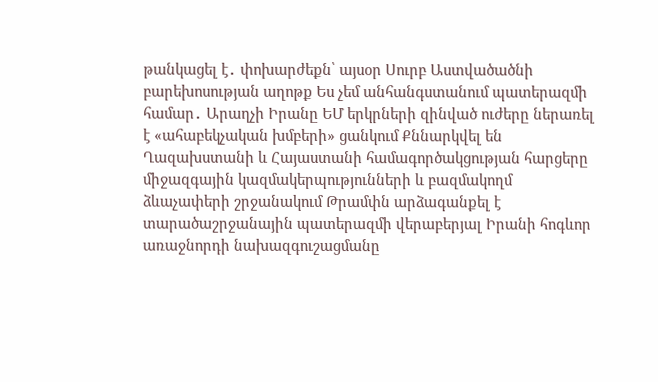թանկացել է․ փոխարժեքն՝ այսօր Սուրբ Աստվածածնի բարեխոսության աղոթք Ես չեմ անհանգստանում պատերազմի համար․ Արաղչի Իրանը ԵՄ երկրների զինված ուժերը ներառել է «ահաբեկչական խմբերի» ցանկում Քննարկվել են Ղազախստանի և Հայաստանի համագործակցության հարցերը միջազգային կազմակերպությունների և բազմակողմ ձևաչափերի շրջանակում Թրամփն արձագանքել է տարածաշրջանային պատերազմի վերաբերյալ Իրանի հոգևոր առաջնորդի նախազգուշացմանը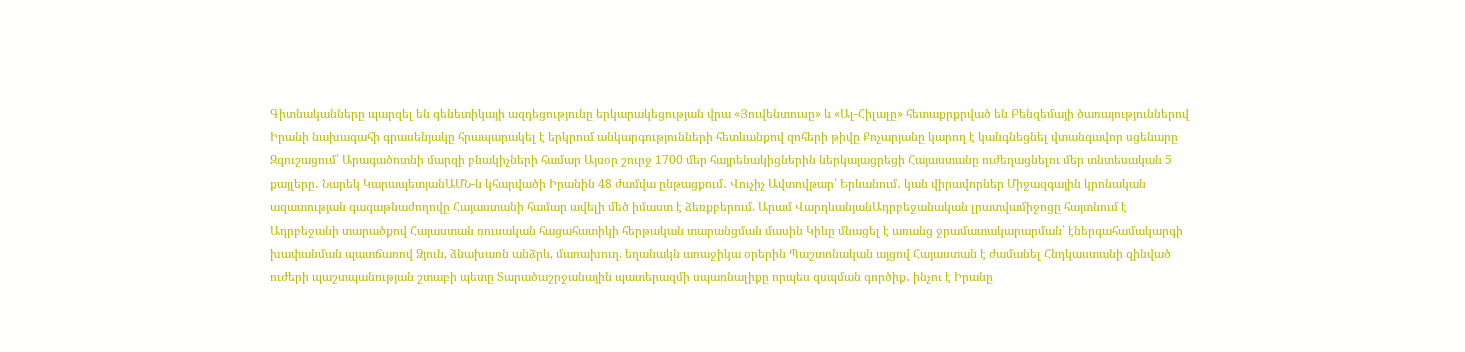Գիտնականները պարզել են գենետիկայի ազդեցությունը երկարակեցության վրա «Յուվենտուսը» և «Ալ-Հիլալը» հետաքրքրված են Բենզեմայի ծառայություններով Իրանի նախագահի գրասենյակը հրապարակել է երկրում անկարգությունների հետևանքով զոհերի թիվը Քոչարյանը կարող է կանգնեցնել վտանգավոր սցենարը Զգուշացում՝ Արագածոտնի մարզի բնակիչների համար Այսօր շուրջ 1700 մեր հայրենակիցներին ներկայացրեցի Հայաստանը ուժեղացնելու մեր տնտեսական 5 քայլերը․ Նարեկ ԿարապետյանԱՄՆ-ն կհարվածի Իրանին 48 ժամվա ընթացքում․ Վուչիչ Ավտովթար՝ Երևանում․ կան վիրավորներ Միջազգային կրոնական ազատության գագաթնաժողովը Հայաստանի համար ավելի մեծ իմաստ է ձեռքբերում. Արամ ՎարդևանյանԱդրբեջանական լրատվամիջոցը հայտնում է Ադրբեջանի տարածքով Հայաստան ռուսական հացահատիկի հերթական տարանցման մասին Կիևը մնացել է առանց ջրամատակարարման՝ էներգահամակարգի խափանման պատճառով Ձյուն, ձնախառն անձրև, մառախուղ. եղանակն առաջիկա օրերին Պաշտոնական այցով Հայաստան է ժամանել Հնդկաստանի զինված ուժերի պաշտպանության շտաբի պետը Տարածաշրջանային պատերազմի սպառնալիքը որպես զսպման գործիք․ ինչու է Իրանը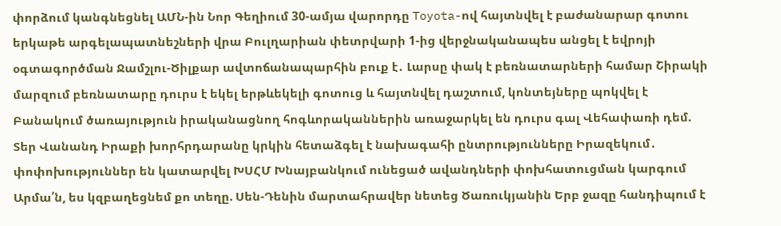փորձում կանգնեցնել ԱՄՆ-ին Նոր Գեղիում 30-ամյա վարորդը Toyota-ով հայտնվել է բաժանարար գոտու երկաթե արգելապատնեշների վրա Բուլղարիան փետրվարի 1-ից վերջնականապես անցել է եվրոյի օգտագործման Ջամշլու-Ծիլքար ավտոճանապարհին բուք է․ Լարսը փակ է բեռնատարների համար Շիրակի մարզում բեռնատարը դուրս է եկել երթևեկելի գոտուց և հայտնվել դաշտում, կոնտեյները պոկվել է Բանակում ծառայություն իրականացնող հոգևորականներին առաջարկել են դուրս գալ Վեհափառի դեմ. Տեր Վանանդ Իրաքի խորհրդարանը կրկին հետաձգել է նախագահի ընտրությունները Իրազեկում․ փոփոխություններ են կատարվել ԽՍՀՄ Խնայբանկում ունեցած ավանդների փոխհատուցման կարգում Արմա՛ն, ես կզբաղեցնեմ քո տեղը. Սեն-Դենին մարտահրավեր նետեց Ծառուկյանին Երբ ջազը հանդիպում է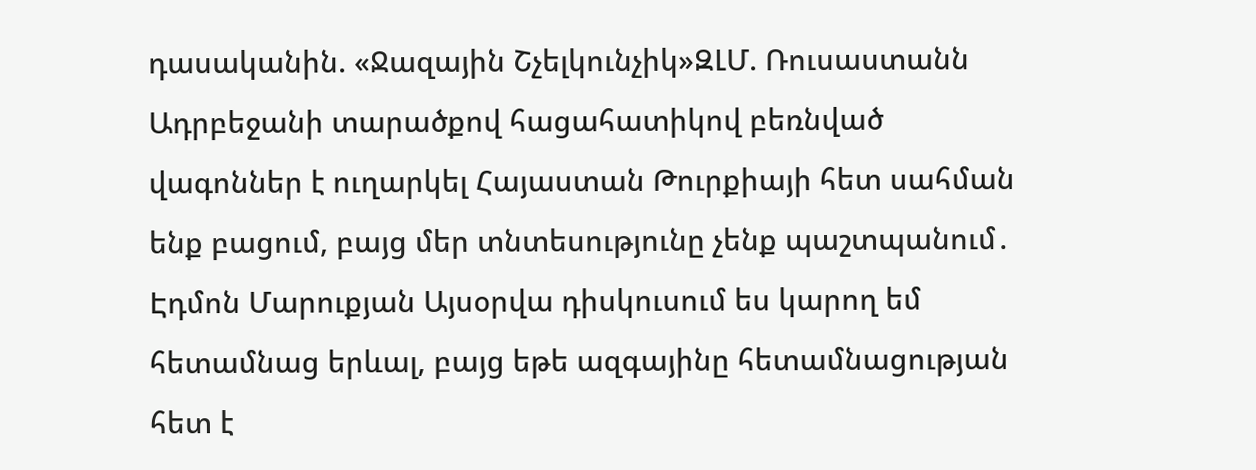դասականին. «Ջազային Շչելկունչիկ»ԶԼՄ. Ռուսաստանն Ադրբեջանի տարածքով հացահատիկով բեռնված վագոններ է ուղարկել Հայաստան Թուրքիայի հետ սահման ենք բացում, բայց մեր տնտեսությունը չենք պաշտպանում․ Էդմոն Մարուքյան Այսօրվա դիսկուսում ես կարող եմ հետամնաց երևալ, բայց եթե ազգայինը հետամնացության հետ է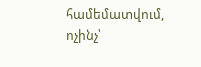համեմատվում, ոչինչ՝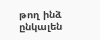թող ինձ ընկալեն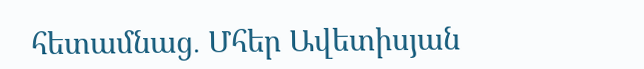հետամնաց․ Մհեր Ավետիսյան